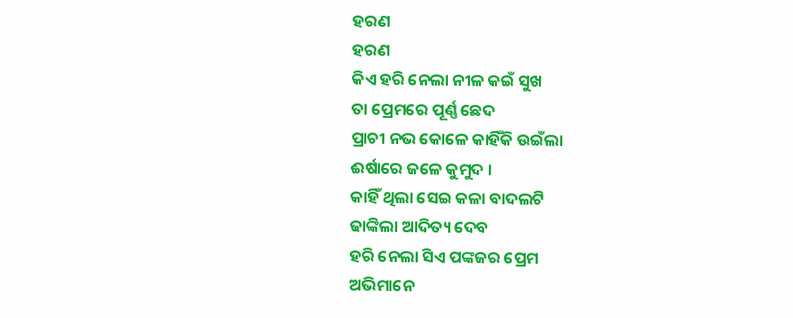ହରଣ
ହରଣ
କିଏ ହରି ନେଲା ନୀଳ କଇଁ ସୁଖ
ତା ପ୍ରେମରେ ପୂର୍ଣ୍ଣ ଛେଦ
ପ୍ରାଚୀ ନଭ କୋଳେ କାହିଁକି ଉଇଁଲା
ଈର୍ଷାରେ ଜଳେ କୁମୁଦ ।
କାହିଁ ଥିଲା ସେଇ କଳା ବାଦଲଟି
ଢାଙ୍କିଲା ଆଦିତ୍ୟ ଦେବ
ହରି ନେଲା ସିଏ ପଙ୍କଜର ପ୍ରେମ
ଅଭିମାନେ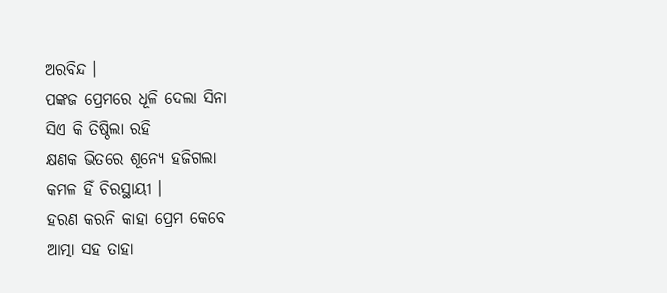ଅରବିନ୍ଦ ।
ପଙ୍କଜ ପ୍ରେମରେ ଧୂଳି ଦେଲା ସିନା
ସିଏ କି ତିଷ୍ଠିଲା ରହି
କ୍ଷଣକ ଭିତରେ ଶୂନ୍ୟେ ହଜିଗଲା
କମଳ ହିଁ ଚିରସ୍ଥାୟୀ ।
ହରଣ କରନି କାହା ପ୍ରେମ କେବେ
ଆତ୍ମା ସହ ତାହା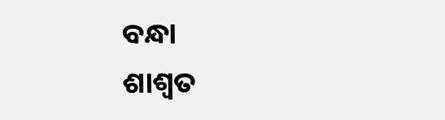ବନ୍ଧା
ଶାଶ୍ଵତ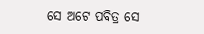ସେ ଅଟେ ପବିତ୍ର ସେ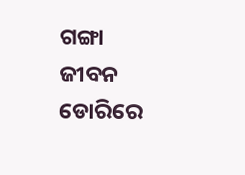ଗଙ୍ଗା
ଜୀବନ ଡୋରିରେ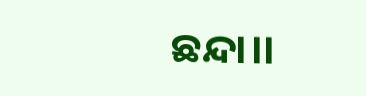ଛନ୍ଦା।।